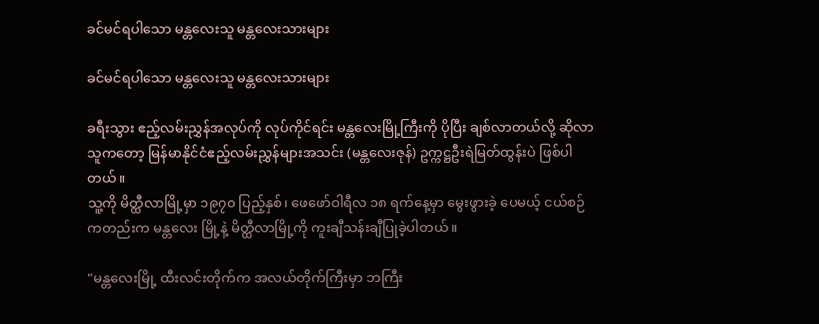ခင်မင်ရပါသော မန္တလေးသူ မန္တလေးသားများ

ခင်မင်ရပါသော မန္တလေးသူ မန္တလေးသားများ

ခရီးသွား ဧည့်လမ်းညွှန်အလုပ်ကို လုပ်ကိုင်ရင်း မန္တလေးမြို့ကြီးကို ပိုပြီး ချစ်လာတယ်လို့ ဆိုလာ
သူကတော့ မြန်မာနိုင်ငံဧည့်လမ်းညွှန်များအသင်း (မန္တလေးဇုန်) ဥက္ကဋ္ဌဦးရဲမြတ်ထွန်းပဲ ဖြစ်ပါတယ်။
သူ့ကို မိတ္ထီလာမြို့မှာ ၁၉၇၀ ပြည့်နှစ်၊ ဖေဖော်ဝါရီလ ၁၈ ရက်နေ့မှာ မွေးဖွားခဲ့ ပေမယ့် ငယ်စဉ်
ကတည်းက မန္တလေး မြို့နဲ့ မိတ္ထီလာမြို့ကို ကူးချီသန်းချီပြုခဲ့ပါတယ်။

"မန္တလေးမြို့ ထီးလင်းတိုက်က အလယ်တိုက်ကြီးမှာ ဘကြီး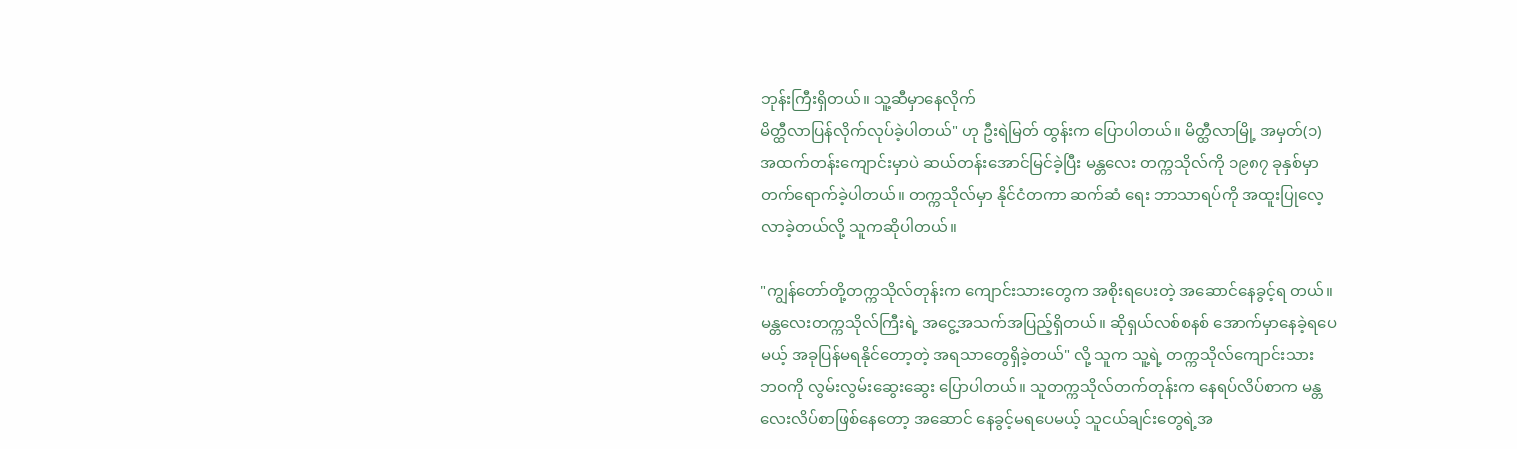ဘုန်းကြီးရှိတယ်။ သူ့ဆီမှာနေလိုက်
မိတ္ထီလာပြန်လိုက်လုပ်ခဲ့ပါတယ်" ဟု ဦးရဲမြတ် ထွန်းက ပြောပါတယ်။ မိတ္ထီလာမြို့ အမှတ်(၁)
အထက်တန်းကျောင်းမှာပဲ ဆယ်တန်းအောင်မြင်ခဲ့ပြီး မန္တလေး တက္ကသိုလ်ကို ၁၉၈၇ ခုနှစ်မှာ
တက်ရောက်ခဲ့ပါတယ်။ တက္ကသိုလ်မှာ နိုင်ငံတကာ ဆက်ဆံ ရေး ဘာသာရပ်ကို အထူးပြုလေ့
လာခဲ့တယ်လို့ သူကဆိုပါတယ်။

"ကျွန်တော်တို့တက္ကသိုလ်တုန်းက ကျောင်းသားတွေက အစိုးရပေးတဲ့ အဆောင်နေခွင့်ရ တယ်။
မန္တလေးတက္ကသိုလ်ကြီးရဲ့ အငွေ့အသက်အပြည့်ရှိတယ်။ ဆိုရှယ်လစ်စနစ် အောက်မှာနေခဲ့ရပေ
မယ့် အခုပြန်မရနိုင်တော့တဲ့ အရသာတွေရှိခဲ့တယ်" လို့ သူက သူ့ရဲ့ တက္ကသိုလ်ကျောင်းသား
ဘဝကို လွမ်းလွမ်းဆွေးဆွေး ပြောပါတယ်။ သူတက္ကသိုလ်တက်တုန်းက နေရပ်လိပ်စာက မန္တ
လေးလိပ်စာဖြစ်နေတော့ အဆောင် နေခွင့်မရပေမယ့် သူငယ်ချင်းတွေရဲ့အ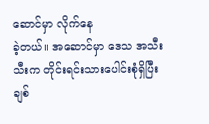ဆောင်မှာ လိုက်နေ
ခဲ့တယ်။ အဆောင်မှာ ဒေသ အသီးသီးက တိုင်းရင်းသားပေါင်းစုံရှိပြီး ချစ်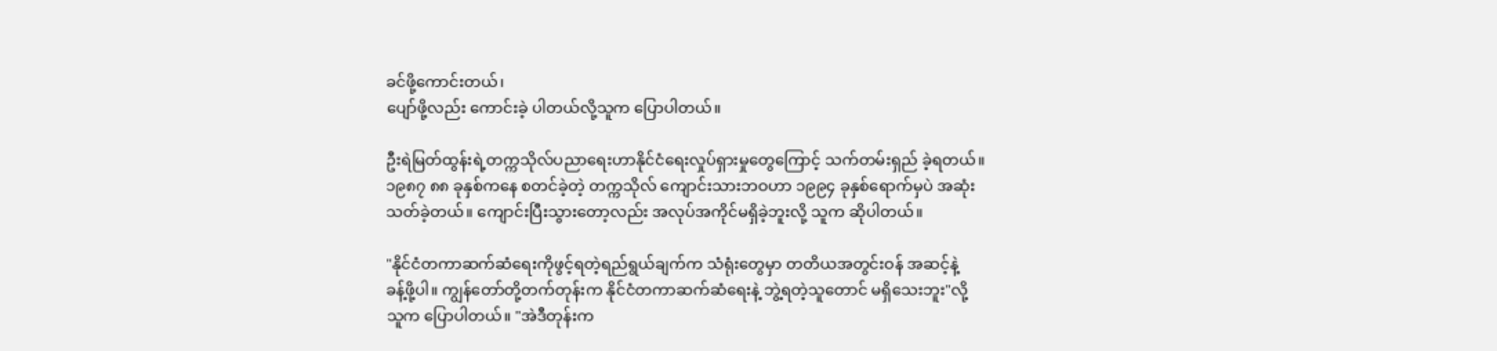ခင်ဖို့ကောင်းတယ်၊
ပျော်ဖို့လည်း ကောင်းခဲ့ ပါတယ်လို့သူက ပြောပါတယ်။

ဦးရဲမြတ်ထွန်းရဲ့တက္ကသိုလ်ပညာရေးဟာနိုင်ငံရေးလှုပ်ရှားမှုတွေကြောင့် သက်တမ်းရှည် ခဲ့ရတယ်။
၁၉၈၇ ၈၈ ခုနှစ်ကနေ စတင်ခဲ့တဲ့ တက္ကသိုလ် ကျောင်းသားဘဝဟာ ၁၉၉၄ ခုနှစ်ရောက်မှပဲ အဆုံး
သတ်ခဲ့တယ်။ ကျောင်းပြီးသွားတော့လည်း အလုပ်အကိုင်မရှိခဲ့ဘူးလို့ သူက ဆိုပါတယ်။

"နိုင်ငံတကာဆက်ဆံရေးကိုဖွင့်ရတဲ့ရည်ရွယ်ချက်က သံရုံးတွေမှာ တတိယအတွင်းဝန် အဆင့်နဲ့
ခန့်ဖို့ပါ။ ကျွန်တော်တို့တက်တုန်းက နိုင်ငံတကာဆက်ဆံရေးနဲ့ ဘွဲ့ရတဲ့သူတောင် မရှိသေးဘူး"လို့
သူက ပြောပါတယ်။ "အဲဒီတုန်းက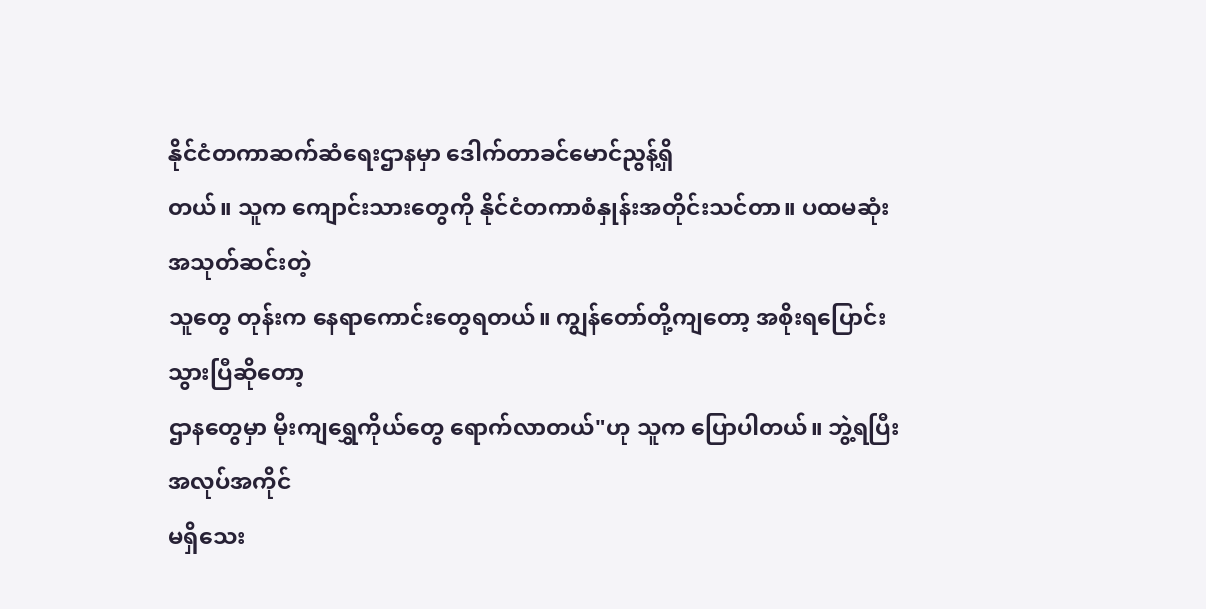နိုင်ငံတကာဆက်ဆံရေးဌာနမှာ ဒေါက်တာခင်မောင်ညွန့်ရှိ
တယ်။ သူက ကျောင်းသားတွေကို နိုင်ငံတကာစံနှုန်းအတိုင်းသင်တာ။ ပထမဆုံးအသုတ်ဆင်းတဲ့
သူတွေ တုန်းက နေရာကောင်းတွေရတယ်။ ကျွန်တော်တို့ကျတော့ အစိုးရပြောင်းသွားပြီဆိုတော့
ဌာနတွေမှာ မိုးကျရွှေကိုယ်တွေ ရောက်လာတယ်"ဟု သူက ပြောပါတယ်။ ဘွဲ့ရပြီး အလုပ်အကိုင်
မရှိသေး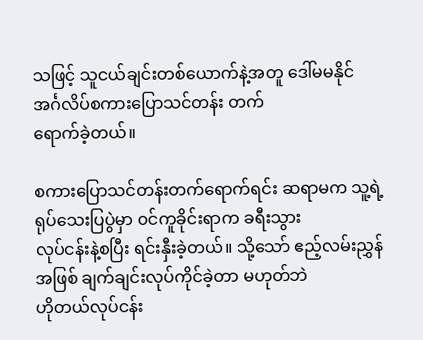သဖြင့် သူငယ်ချင်းတစ်ယောက်နဲ့အတူ ဒေါ်မမနိုင် အင်္ဂလိပ်စကားပြောသင်တန်း တက်
ရောက်ခဲ့တယ်။

စကားပြောသင်တန်းတက်ရောက်ရင်း ဆရာမက သူ့ရဲ့ ရုပ်သေးပြပွဲမှာ ၀င်ကူခိုင်းရာက ခရီးသွား
လုပ်ငန်းနဲ့စပြီး ရင်းနှီးခဲ့တယ်။ သို့သော် ဧည့်လမ်းညွှန်အဖြစ် ချက်ချင်းလုပ်ကိုင်ခဲ့တာ မဟုတ်ဘဲ
ဟိုတယ်လုပ်ငန်း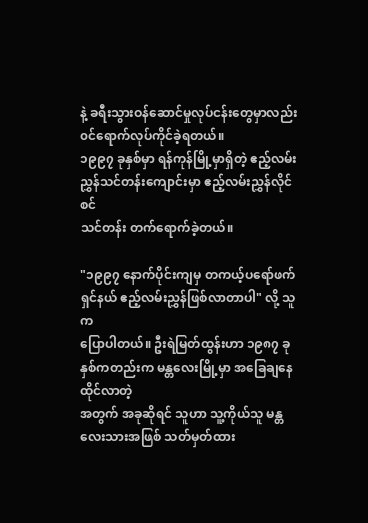နဲ့ ခရီးသွားဝန်ဆောင်မှုလုပ်ငန်းတွေမှာလည်း ၀င်ရောက်လုပ်ကိုင်ခဲ့ရတယ်။
၁၉၉၇ ခုနှစ်မှာ ရန်ကုန်မြို့မှာရှိတဲ့ ဧည့်လမ်းညွှန်သင်တန်းကျောင်းမှာ ဧည့်လမ်းညွှန်လိုင်စင်
သင်တန်း တက်ရောက်ခဲ့တယ်။

"၁၉၉၇ နောက်ပိုင်းကျမှ တကယ့်ပရော်ဖက်ရှင်နယ် ဧည့်လမ်းညွှန်ဖြစ်လာတာပါ" လို့ သူက
ပြောပါတယ်။ ဦးရဲမြတ်ထွန်းဟာ ၁၉၈၇ ခုနှစ်ကတည်းက မန္တလေးမြို့မှာ အခြေချနေထိုင်လာတဲ့
အတွက် အခုဆိုရင် သူဟာ သူ့ကိုယ်သူ မန္တလေးသားအဖြစ် သတ်မှတ်ထား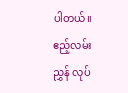ပါတယ်။
ဧည့်လမ်းညွှန် လုပ်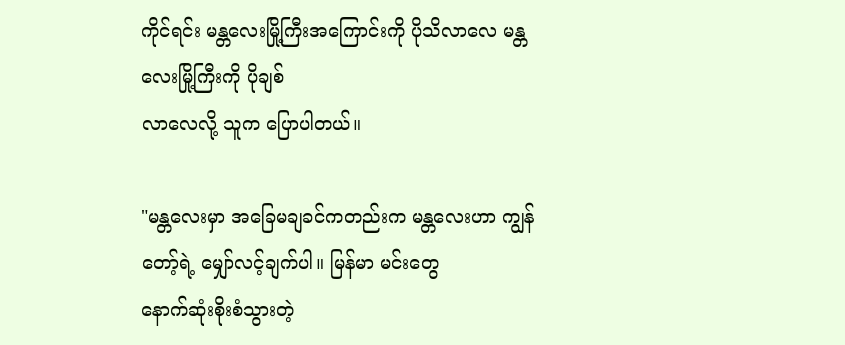ကိုင်ရင်း မန္တလေးမြို့ကြီးအကြောင်းကို ပိုသိလာလေ မန္တလေးမြို့ကြီးကို ပိုချစ်
လာလေလို့ သူက ပြောပါတယ်။

"မန္တလေးမှာ အခြေမချခင်ကတည်းက မန္တလေးဟာ ကျွန်တော့်ရဲ့ မျှော်လင့်ချက်ပါ။ မြန်မာ မင်းတွေ
နောက်ဆုံးစိုးစံသွားတဲ့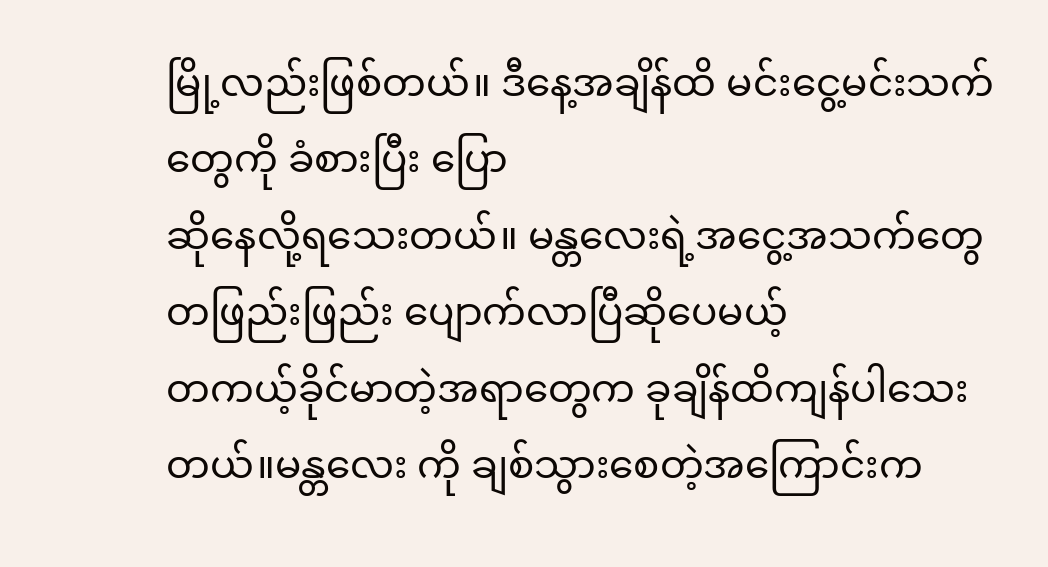မြို့လည်းဖြစ်တယ်။ ဒီနေ့အချိန်ထိ မင်းငွေ့မင်းသက် တွေကို ခံစားပြီး ပြော
ဆိုနေလို့ရသေးတယ်။ မန္တလေးရဲ့အငွေ့အသက်တွေ တဖြည်းဖြည်း ပျောက်လာပြီဆိုပေမယ့်
တကယ့်ခိုင်မာတဲ့အရာတွေက ခုချိန်ထိကျန်ပါသေးတယ်။မန္တလေး ကို ချစ်သွားစေတဲ့အကြောင်းက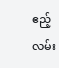ဧည့်လမ်း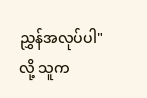ညွှန်အလုပ်ပါ" လို့ သူက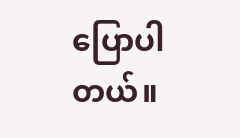ပြောပါတယ်။